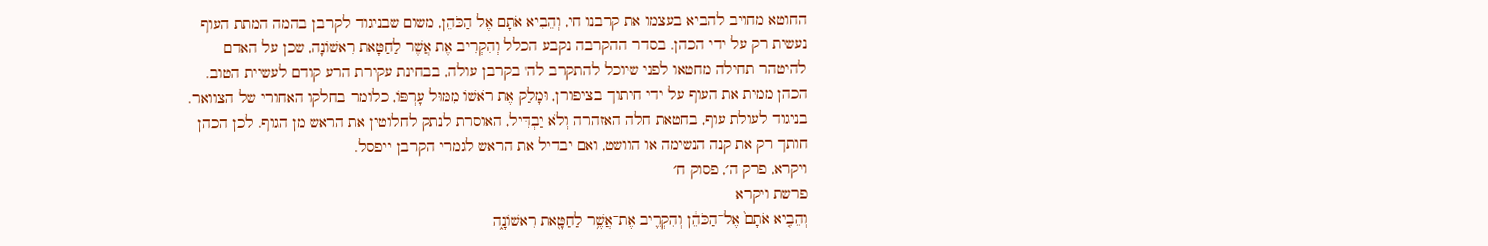החוטא מחויב להביא בעצמו את קרבנו חי, וְהֵבִיא אֹתָם אֶל הַכֹּהֵן, משום שבניגוד לקרבן בהמה המתת העוף נעשית רק על ידי הכהן. בסדר ההקרבה נקבע הכלל וְהִקְרִיב אֶת אֲשֶׁר לַחַטָּאת רִאשׁוֹנָה, שכן על האדם להיטהר תחילה מחטאו לפני שיוכל להתקרב לה' בקרבן עולה, בבחינת עקירת הרע קודם לעשיית הטוב. הכהן ממית את העוף על ידי חיתוך בציפורן, וּמָלַק אֶת רֹאשׁוֹ מִמּוּל עָרְפּוֹ, כלומר בחלקו האחורי של הצוואר. בניגוד לעולת עוף, בחטאת חלה האזהרה וְלֹא יַבְדִּיל, האוסרת לנתק לחלוטין את הראש מן הגוף. לכן הכהן חותך רק את קנה הנשימה או הוושט, ואם יבדיל את הראש לגמרי הקרבן ייפסל.
ויקרא, פרק ה׳, פסוק ח׳
פרשת ויקרא
וְהֵבִ֤יא אֹתָם֙ אֶל־הַכֹּהֵ֔ן וְהִקְרִ֛יב אֶת־אֲשֶׁ֥ר לַחַטָּ֖את רִאשׁוֹנָ֑ה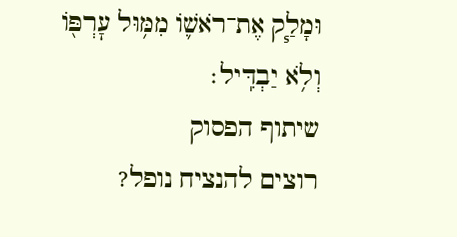וּמָלַ֧ק אֶת־רֹאשׁ֛וֹ מִמּ֥וּל עׇרְפּ֖וֹ וְלֹ֥א יַבְדִּֽיל׃
שיתוף הפסוק
רוצים להנציח נופל?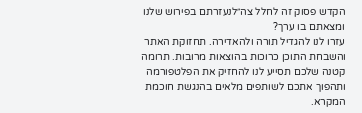הקדש פסוק זה לחלל צה״לנעזרתם בפירוש שלנו ומצאתם בו ערך?
עזרו לנו להגדיל תורה ולהאדירה. תחזוקת האתר והשבחת התוכן כרוכות בהוצאות מרובות. תרומה קטנה שלכם תסייע לנו להחזיק את הפלטפורמה ותהפוך אתכם לשותפים מלאים בהנגשת חוכמת המקרא.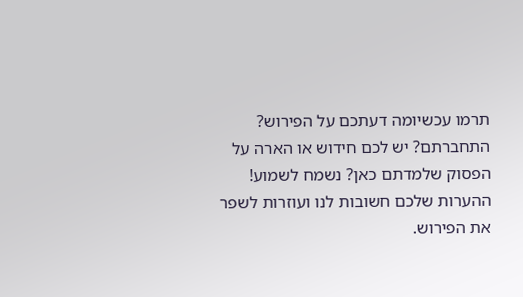תרמו עכשיומה דעתכם על הפירוש?
התחברתם? יש לכם חידוש או הארה על הפסוק שלמדתם כאן? נשמח לשמוע!
ההערות שלכם חשובות לנו ועוזרות לשפר את הפירוש.